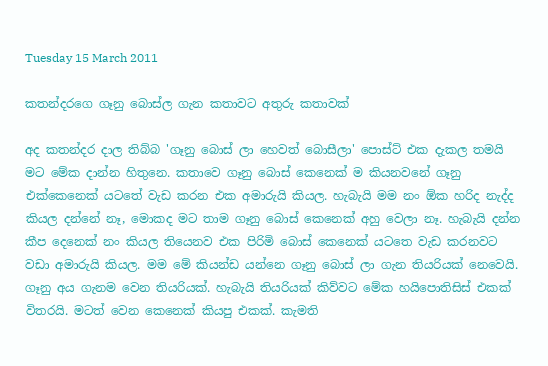Tuesday 15 March 2011

කතන්දරගෙ ගෑනු බොස්ල ගැන කතාවට අතුරු කතාවක්

අද කතන්දර දාල තිබ්බ 'ගෑනු බොස් ලා හෙවත් බොසීලා' පොස්ට් එක දැකල තමයි මට මේක දාන්න හිතුනෙ. කතාවෙ ගෑනු බොස් කෙනෙක් ම කියනවනේ ගෑනු එක්කෙනෙක් යටතේ වැඩ කරන එක අමාරුයි කියල. හැබැයි මම නං ඕක හරිද නැද්ද කියල දන්නේ නෑ, මොකද මට තාම ගෑනු බොස් කෙනෙක් අහු වෙලා නෑ. හැබැයි දන්න කීප දෙනෙක් නං කියල තියෙනව එක පිරිමි බොස් කෙනෙක් යටතෙ වැඩ කරනවට වඩා අමාරුයි කියල. මම මේ කියන්ඩ යන්නෙ ගෑනු බොස් ලා ගැන තියරියක් නෙවෙයි. ගෑනු අය ගැනම වෙන තියරියක්. හැබැයි තියරියක් කිව්වට මේක හයිපොතිසිස් එකක් විතරයි. මටත් වෙන කෙනෙක් කියපු එකක්. කැමති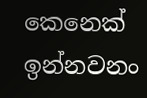කෙනෙක් ඉන්නවනං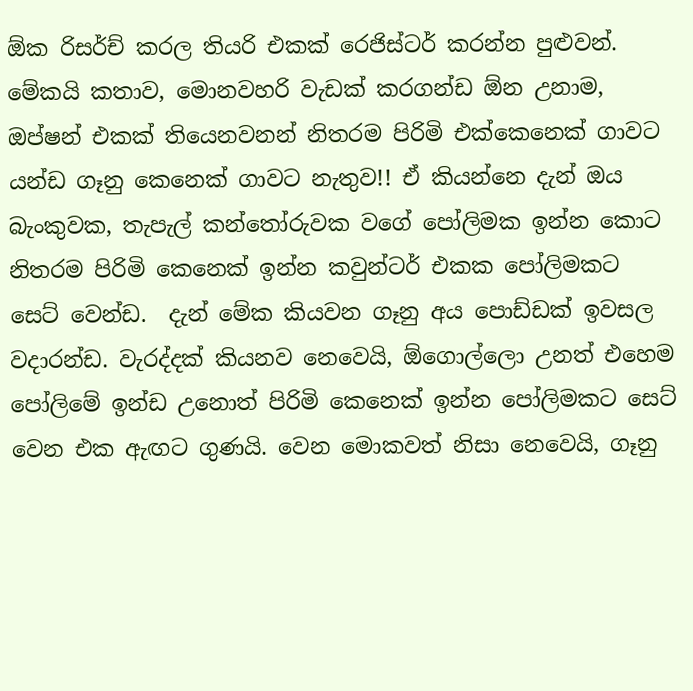ඕක රිසර්ච් කරල තියරි එකක් රෙජිස්ටර් කරන්න පුළුවන්. මේකයි කතාව, මොනවහරි වැඩක් කරගන්ඩ ඕන උනාම, ඔප්ෂන් එකක් තියෙනවනන් නිතරම පිරිමි එක්කෙනෙක් ගාවට යන්ඩ ගෑනු කෙනෙක් ගාවට නැතුව!! ඒ කියන්නෙ දැන් ඔය බැංකුවක, තැපැල් කන්තෝරුවක වගේ පෝලිමක ඉන්න කොට නිතරම පිරිමි කෙනෙක් ඉන්න කවුන්ටර් එකක පෝලිමකට සෙට් වෙන්ඩ.  දැන් මේක කියවන ගෑනු අය පොඩ්ඩක් ඉවසල වදාරන්ඩ. වැරද්දක් කියනව නෙවෙයි, ඕගොල්ලො උනත් එහෙම පෝලිමේ ඉන්ඩ උනොත් පිරිමි කෙනෙක් ඉන්න පෝලිමකට සෙට් වෙන එක ඇඟට ගුණයි. වෙන මොකවත් නිසා නෙවෙයි, ගෑනු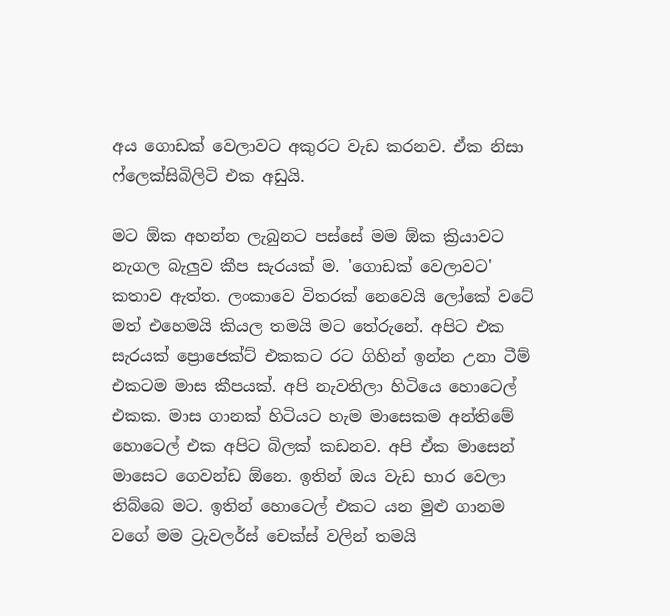අය ගොඩක් වෙලාවට අකුරට වැඩ කරනව. ඒක නිසා ෆ්ලෙක්සිබිලිටි එක අඩුයි.

මට ඕක අහන්න ලැබුනට පස්සේ මම ඕක ක්‍රියාවට නැගල බැලුව කීප සැරයක් ම. 'ගොඩක් වෙලාවට' කතාව ඇත්ත. ලංකාවෙ විතරක් නෙවෙයි ලෝකේ වටේ මත් එහෙමයි කියල තමයි මට තේරුනේ. අපිට එක සැරයක් ප්‍රොජෙක්ට් එකකට රට ගිහින් ඉන්න උනා ටීම් එකටම මාස කීපයක්. අපි නැවතිලා හිටියෙ හොටෙල් එකක. මාස ගානක් හිටියට හැම මාසෙකම අන්තිමේ හොටෙල් එක අපිට බිලක් කඩනව. අපි ඒක මාසෙන් මාසෙට ගෙවන්ඩ ඕනෙ. ඉතින් ඔය වැඩ භාර වෙලා තිබ්බෙ මට. ඉතින් හොටෙල් එකට යන මුළු ගානම වගේ මම ට්‍රැවලර්ස් චෙක්ස් වලින් තමයි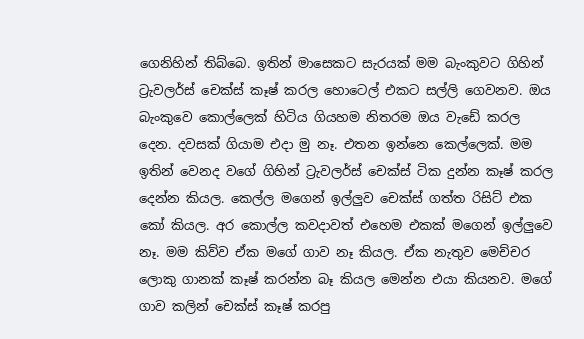ගෙනිහින් තිබ්බෙ. ඉතින් මාසෙකට සැරයක් මම බැංකුවට ගිහින් ට්‍රැවලර්ස් චෙක්ස් කෑෂ් කරල හොටෙල් එකට සල්ලි ගෙවනව. ඔය බැංකුවෙ කොල්ලෙක් හිටිය ගියහම නිතරම ඔය වැඩේ කරල දෙන. දවසක් ගියාම එදා මු නෑ. එතන ඉන්නෙ කෙල්ලෙක්. මම ඉතින් වෙනද වගේ ගිහින් ට්‍රැවලර්ස් චෙක්ස් ටික දුන්න කෑෂ් කරල දෙන්න කියල. කෙල්ල මගෙන් ඉල්ලුව චෙක්ස් ගත්ත රිසිට් එක කෝ කියල. අර කොල්ල කවදාවත් එහෙම එකක් මගෙන් ඉල්ලුවෙ නෑ. මම කිව්ව ඒක මගේ ගාව නෑ කියල. ඒක නැතුව මෙච්චර ලොකු ගානක් කෑෂ් කරන්න බෑ කියල මෙන්න එයා කියනව. මගේ ගාව කලින් චෙක්ස් කෑෂ් කරපු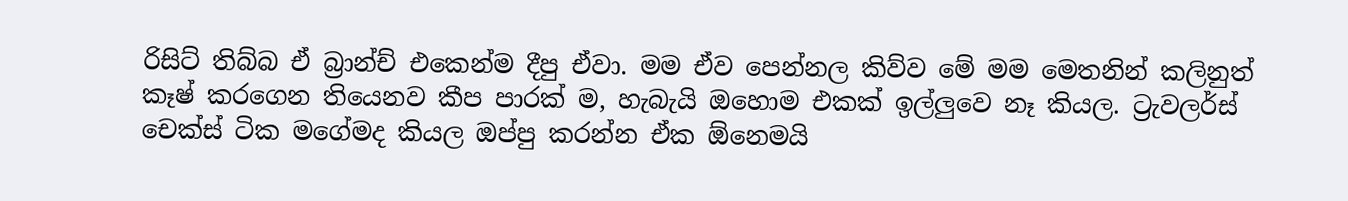රිසිට් තිබ්බ ඒ බ්‍රාන්ච් එකෙන්ම දීපු ඒවා. මම ඒව පෙන්නල කිව්ව මේ මම මෙතනින් කලිනුත් කෑෂ් කරගෙන තියෙනව කීප පාරක් ම, හැබැයි ඔහොම එකක් ඉල්ලුවෙ නෑ කියල. ට්‍රැවලර්ස් චෙක්ස් ටික මගේමද කියල ඔප්පු කරන්න ඒක ඕනෙමයි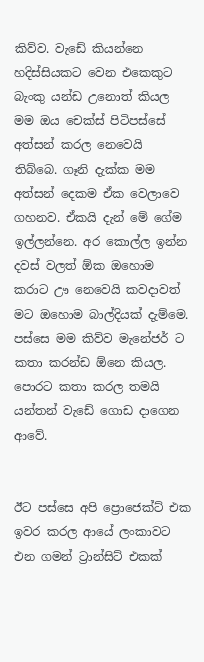කිව්ව. වැඩේ කියන්නෙ හදිස්සියකට වෙන එකෙකුට බැංකු යන්ඩ උනොත් කියල මම ඔය චෙක්ස් පිටිපස්සේ අත්සන් කරල නෙවෙයි තිබ්බෙ. ගෑනි දැක්ක මම අත්සන් දෙකම ඒක වෙලාවෙ ගහනව. ඒකයි දැන් මේ ගේම ඉල්ලන්නෙ. අර කොල්ල ඉන්න දවස් වලත් ඕක ඔහොම කරාට ඌ නෙවෙයි කවදාවත් මට ඔහොම බාල්දියක් දැම්මෙ. පස්සෙ මම කිව්ව මැනේජර් ට කතා කරන්ඩ ඕනෙ කියල. පොරට කතා කරල තමයි යන්තන් වැඩේ ගොඩ දාගෙන ආවේ.


ඊට පස්සෙ අපි ප්‍රොජෙක්ට් එක ඉවර කරල ආයේ ලංකාවට එන ගමන් ට්‍රාන්සිට් එකක්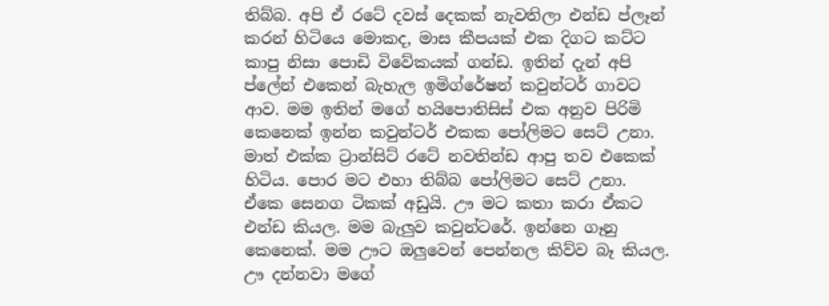තිබ්බ. අපි ඒ රටේ දවස් දෙකක් නැවතිලා එන්ඩ ප්ලෑන් කරන් හිටියෙ මොකද, මාස කීපයක් එක දිගට කට්ට කාපු නිසා පොඩි විවේකයක් ගන්ඩ. ඉතින් දැන් අපි ප්ලේන් එකෙන් බැහැල ඉමිග්රේෂන් කවුන්ටර් ගාවට ආව. මම ඉතින් මගේ හයිපොතිසිස් එක අනුව පිරිමි කෙනෙක් ඉන්න කවුන්ටර් එකක පෝලිමට සෙට් උනා. මාත් එක්ක ට්‍රාන්සිට් රටේ නවතින්ඩ ආපු තව එකෙක් හිටිය. පොර මට එහා තිබ්බ පෝලිමට සෙට් උනා. ඒකෙ සෙනග ටිකක් අඩුයි. ඌ මට කතා කරා ඒකට එන්ඩ කියල. මම බැලුව කවුන්ටරේ. ඉන්නෙ ගෑනු කෙනෙක්. මම ඌට ඔලුවෙන් පෙන්නල කිව්ව බෑ කියල. ඌ දන්නවා මගේ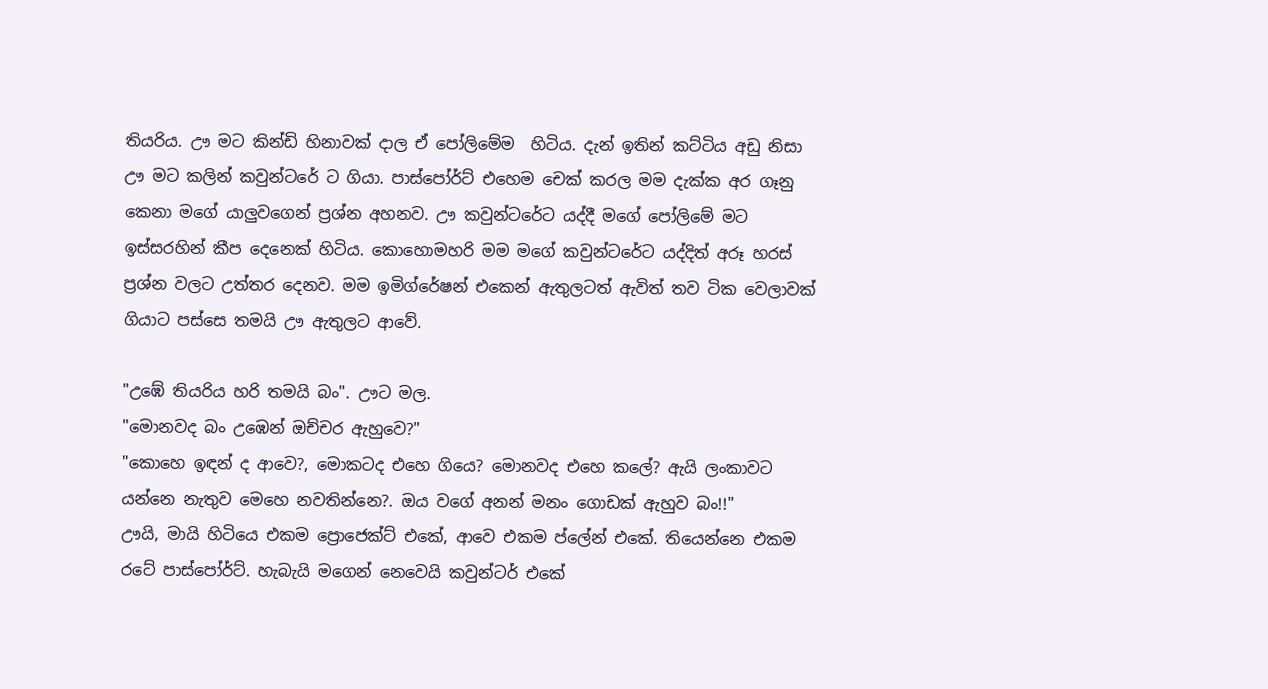තියරිය. ඌ මට කින්ඩි හිනාවක් දාල ඒ පෝලිමේම  හිටිය. දැන් ඉතින් කට්ටිය අඩු නිසා ඌ මට කලින් කවුන්ටරේ ට ගියා. පාස්පෝර්ට් එහෙම චෙක් කරල මම දැක්ක අර ගෑනු කෙනා මගේ යාලුවගෙන් ප්‍රශ්න අහනව. ඌ කවුන්ටරේට යද්දී මගේ පෝලිමේ මට ඉස්සරහින් කීප දෙනෙක් හිටිය. කොහොමහරි මම මගේ කවුන්ටරේට යද්දිත් අරූ හරස් ප්‍රශ්න වලට උත්තර දෙනව. මම ඉමිග්රේෂන් එකෙන් ඇතුලටත් ඇවිත් තව ටික වෙලාවක් ගියාට පස්සෙ තමයි ඌ ඇතුලට ආවේ.

"උඹේ තියරිය හරි තමයි බං". ඌට මල.
"මොනවද බං උඹෙන් ඔච්චර ඇහුවෙ?"
"කොහෙ ඉඳන් ද ආවෙ?, මොකටද එහෙ ගියෙ? මොනවද එහෙ කලේ? ඇයි ලංකාවට යන්නෙ නැතුව මෙහෙ නවතින්නෙ?. ඔය වගේ අනන් මනං ගොඩක් ඇහුව බං!!"
ඌයි, මායි හිටියෙ එකම ප්‍රොජෙක්ට් එකේ, ආවෙ එකම ප්ලේන් එකේ. තියෙන්නෙ එකම රටේ පාස්පෝර්ට්. හැබැයි මගෙන් නෙවෙයි කවුන්ටර් එකේ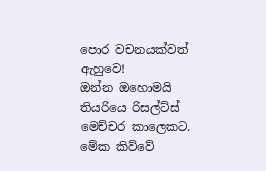පොර වචනයක්වත් ඇහුවෙ!
ඔන්න ඔහොමයි තියරියෙ රිසල්ට්ස් මෙච්චර කාලෙකට. මේක කිව්වේ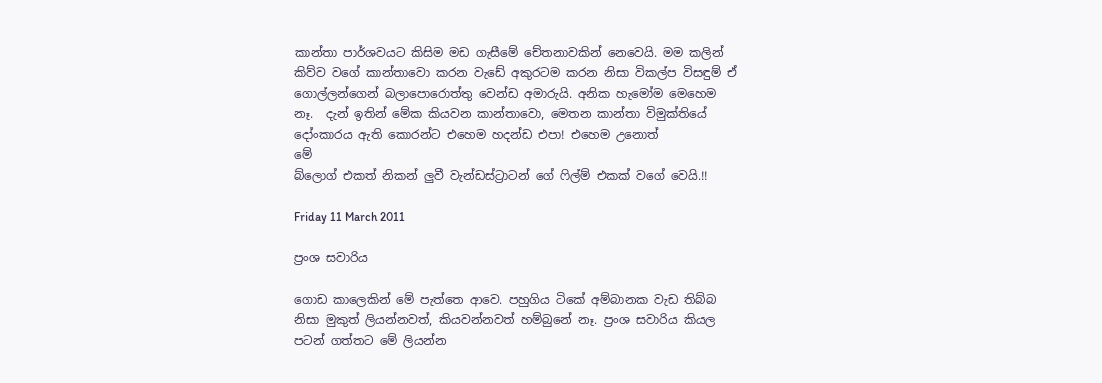කාන්තා පාර්ශවයට කිසිම මඩ ගැසීමේ චේතනාවකින් නෙවෙයි. මම කලින් කිව්ව වගේ කාන්තාවො කරන වැඩේ අකුරටම කරන නිසා විකල්ප විසඳුම් ඒ ගොල්ලන්ගෙන් බලාපොරොත්තු වෙන්ඩ අමාරුයි. අනික හැමෝම මෙහෙම නෑ.  දැන් ඉතින් මේක කියවන කාන්තාවො, මෙතන කාන්තා විමුක්තියේ දෝංකාරය ඇති කොරන්ට එහෙම හදන්ඩ එපා! එහෙම උනොත්
මේ
බ්ලොග් එකත් නිකන් ලුවී වැන්ඩස්ට්‍රාටන් ගේ ෆිල්ම් එකක් වගේ වෙයි.!!

Friday 11 March 2011

ප්‍රංශ සවාරිය

ගොඩ කාලෙකින් මේ පැත්තෙ ආවෙ. පහුගිය ටිකේ අම්බානක වැඩ තිබ්බ නිසා මුකුත් ලියන්නවත්, කියවන්නවත් හම්බුනේ නෑ. ප්‍රංශ සවාරිය කියල පටන් ගත්තට මේ ලියන්න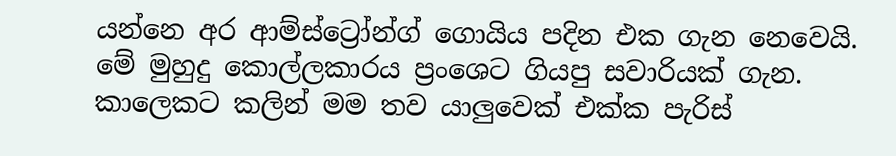යන්නෙ අර ආම්ස්ට්‍රෝන්ග් ගොයිය පදින එක ගැන නෙවෙයි. මේ මුහුදු කොල්ලකාරය ප්‍රංශෙට ගියපු සවාරියක් ගැන. කාලෙකට කලින් මම තව යාලුවෙක් එක්ක පැරිස්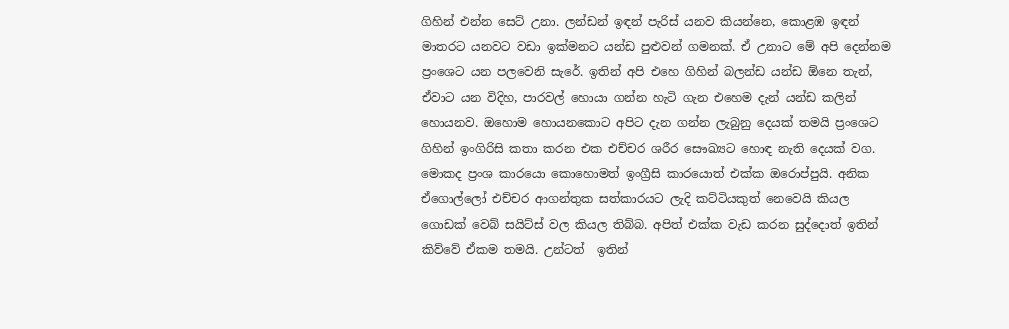ගිහින් එන්න සෙට් උනා. ලන්ඩන් ඉඳන් පැරිස් යනව කියන්නෙ, කොළඹ ඉඳන් මාතරට යනවට වඩා ඉක්මනට යන්ඩ පුළුවන් ගමනක්. ඒ උනාට මේ අපි දෙන්නම ප්‍රංශෙට යන පලවෙනි සැරේ. ඉතින් අපි එහෙ ගිහින් බලන්ඩ යන්ඩ ඕනෙ තැන්, ඒවාට යන විදිහ, පාරවල් හොයා ගන්න හැටි ගැන එහෙම දැන් යන්ඩ කලින් හොයනව. ඔහොම හොයනකොට අපිට දැන ගන්න ලැබුනු දෙයක් තමයි ප්‍රංශෙට ගිහින් ඉංගිරිසි කතා කරන එක එච්චර ශරීර සෞඛ්‍යට හොඳ නැති දෙයක් වග. මොකද ප්‍රංශ කාරයො කොහොමත් ඉංග්‍රීසි කාරයොත් එක්ක ඔරොප්පුයි. අනික ඒගොල්ලෝ එච්චර ආගන්තුක සත්කාරයට ලැදි කට්ටියකුත් නෙවෙයි කියල ගොඩක් වෙබ් සයිට්ස් වල කියල තිබ්බ. අපිත් එක්ක වැඩ කරන සුද්දොත් ඉතින් කිව්වේ ඒකම තමයි. උන්ටත්  ඉතින්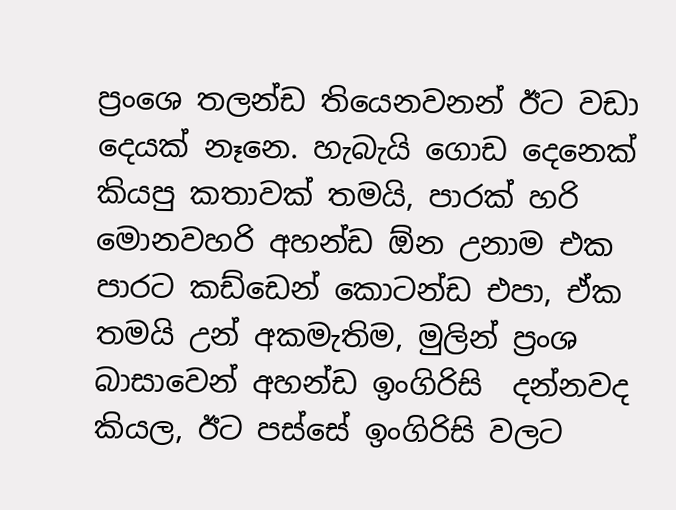ප්‍රංශෙ තලන්ඩ තියෙනවනන් ඊට වඩා දෙයක් නෑනෙ. හැබැයි ගොඩ දෙනෙක් කියපු කතාවක් තමයි, පාරක් හරි මොනවහරි අහන්ඩ ඕන උනාම එක පාරට කඩ්ඩෙන් කොටන්ඩ එපා, ඒක තමයි උන් අකමැතිම, මුලින් ප්‍රංශ  බාසාවෙන් අහන්ඩ ඉංගිරිසි  දන්නවද කියල, ඊට පස්සේ ඉංගිරිසි වලට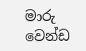මාරු වෙන්ඩ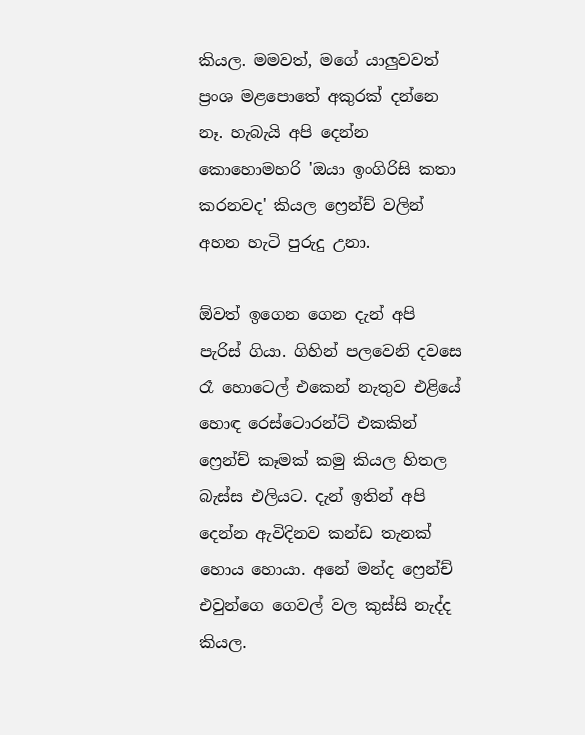කියල. මමවත්, මගේ යාලුවවත් ප්‍රංශ මළපොතේ අකුරක් දන්නෙ නෑ. හැබැයි අපි දෙන්න කොහොමහරි 'ඔයා ඉංගිරිසි කතා කරනවද' කියල ෆ්‍රෙන්ච් වලින් අහන හැටි පුරුදු උනා.

ඕවත් ඉගෙන ගෙන දැන් අපි පැරිස් ගියා. ගිහින් පලවෙනි දවසෙ රෑ හොටෙල් එකෙන් නැතුව එළියේ හොඳ රෙස්ටොරන්ට් එකකින් ෆ්‍රෙන්ච් කෑමක් කමු කියල හිතල බැස්ස එලියට. දැන් ඉතින් අපි දෙන්න ඇවිදිනව කන්ඩ තැනක් හොය හොයා. අනේ මන්ද ෆ්‍රෙන්ච් එවුන්ගෙ ගෙවල් වල කුස්සි නැද්ද කියල.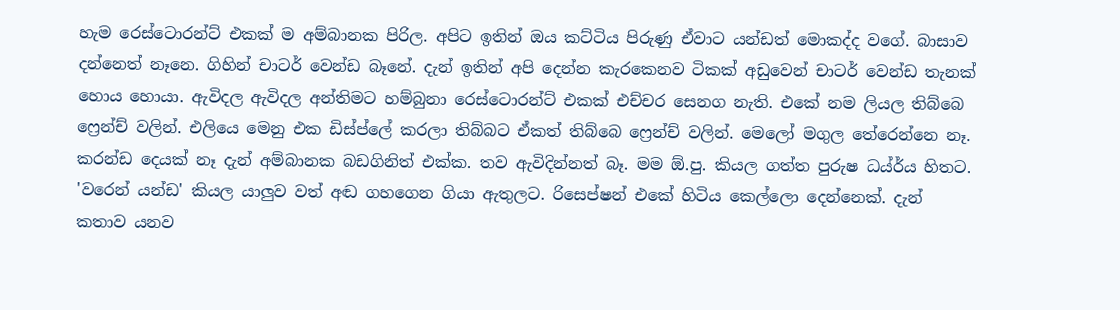හැම රෙස්ටොරන්ට් එකක් ම අම්බානක පිරිල. අපිට ඉතින් ඔය කට්ටිය පිරුණු ඒවාට යන්ඩත් මොකද්ද වගේ. බාසාව දන්නෙත් නෑනෙ. ගිහින් චාටර් වෙන්ඩ බෑනේ. දැන් ඉතින් අපි දෙන්න කැරකෙනව ටිකක් අඩුවෙන් චාටර් වෙන්ඩ තැනක් හොය හොයා. ඇවිදල ඇවිදල අන්තිමට හම්බුනා රෙස්ටොරන්ට් එකක් එච්චර සෙනග නැති. එකේ නම ලියල තිබ්බෙ ෆ්‍රෙන්ච් වලින්. එලියෙ මෙනු එක ඩිස්ප්ලේ කරලා තිබ්බට ඒකත් තිබ්බෙ ෆ්‍රෙන්ච් වලින්. මෙලෝ මගුල තේරෙන්නෙ නෑ. කරන්ඩ දෙයක් නෑ දැන් අම්බානක බඩගිනිත් එක්ක. තව ඇවිදින්නත් බෑ. මම ඕ.පු. කියල ගත්ත පුරුෂ ධය්ර්ය හිතට. 'වරෙන් යන්ඩ' කියල යාලුව වත් අඬ ගහගෙන ගියා ඇතුලට. රිසෙප්ෂන් එකේ හිටිය කෙල්ලො දෙන්නෙක්. දැන් කතාව යනව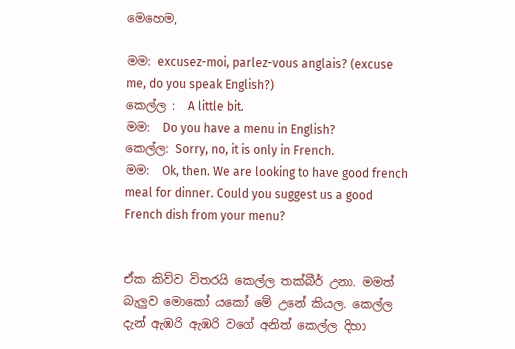මෙහෙම,

මම: excusez-moi, parlez-vous anglais? (excuse me, do you speak English?)
කෙල්ල :  A little bit.
මම:  Do you have a menu in English?
කෙල්ල: Sorry, no, it is only in French.
මම:  Ok, then. We are looking to have good french meal for dinner. Could you suggest us a good French dish from your menu?


ඒක කිව්ව විතරයි කෙල්ල තක්බීර් උනා. මමත් බැලුව මොකෝ යකෝ මේ උනේ කියල. කෙල්ල දැන් ඇඹරි ඇඹරි වගේ අනිත් කෙල්ල දිහා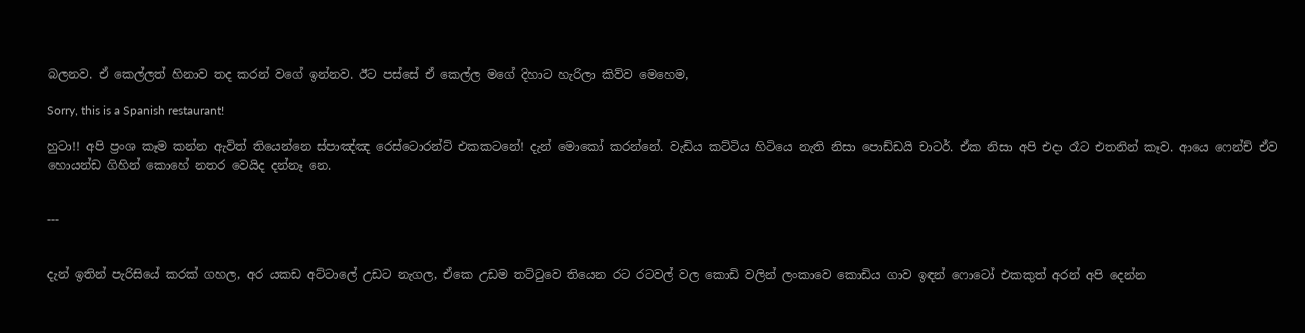බලනව. ඒ කෙල්ලත් හිනාව තද කරන් වගේ ඉන්නව. ඊට පස්සේ ඒ කෙල්ල මගේ දිහාට හැරිලා කිව්ව මෙහෙම,

Sorry, this is a Spanish restaurant!

හුටා!! අපි ප්‍රංශ කෑම කන්න ඇවිත් තියෙන්නෙ ස්පාඤ්ඤ රෙස්ටොරන්ට් එකකටනේ! දැන් මොකෝ කරන්නේ. වැඩිය කට්ටිය හිටියෙ නැති නිසා පොඩ්ඩයි චාටර්. ඒක නිසා අපි එදා රෑට එතනින් කෑව. ආයෙ ෆෙන්ච් ඒව හොයන්ඩ ගිහින් කොහේ නතර වෙයිද දන්නෑ නෙ.


---


දැන් ඉතින් පැරිසියේ කරක් ගහල, අර යකඩ අට්ටාලේ උඩට නැගල, ඒකෙ උඩම තට්ටුවෙ තියෙන රට රටවල් වල කොඩි වලින් ලංකාවෙ කොඩිය ගාව ඉඳන් ෆොටෝ එකකුත් අරන් අපි දෙන්න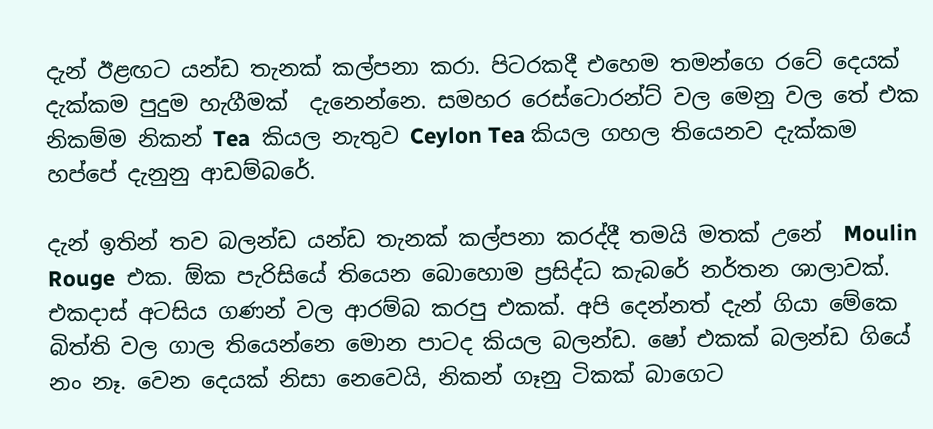දැන් ඊළඟට යන්ඩ තැනක් කල්පනා කරා. පිටරකදී එහෙම තමන්ගෙ රටේ දෙයක් දැක්කම පුදුම හැගීමක්  දැනෙන්නෙ. සමහර රෙස්ටොරන්ට් වල මෙනු වල තේ එක නිකම්ම නිකන් Tea  කියල නැතුව Ceylon Tea කියල ගහල තියෙනව දැක්කම හප්පේ දැනුනු ආඩම්බරේ.

දැන් ඉතින් තව බලන්ඩ යන්ඩ තැනක් කල්පනා කරද්දී තමයි මතක් උනේ  Moulin Rouge  එක. ඕක පැරිසියේ තියෙන බොහොම ප්‍රසිද්ධ කැබරේ නර්තන ශාලාවක්. එකදාස් අටසිය ගණන් වල ආරම්බ කරපු එකක්. අපි දෙන්නත් දැන් ගියා මේකෙ බිත්ති වල ගාල තියෙන්නෙ මොන පාටද කියල බලන්ඩ. ෂෝ එකක් බලන්ඩ ගියේ නං නෑ. වෙන දෙයක් නිසා නෙවෙයි, නිකන් ගෑනු ටිකක් බාගෙට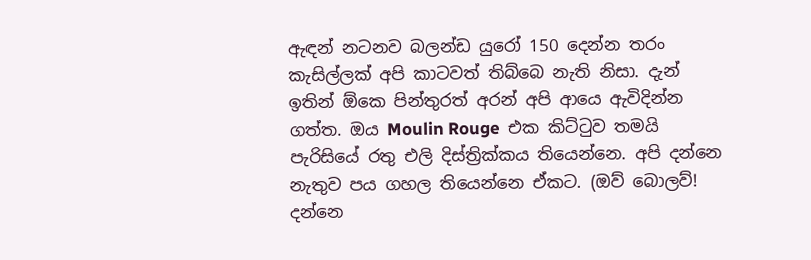ඇඳන් නටනව බලන්ඩ යුරෝ 150 දෙන්න තරං කැසිල්ලක් අපි කාටවත් තිබ්බෙ නැති නිසා. දැන් ඉතින් ඕකෙ පින්තුරත් අරන් අපි ආයෙ ඇවිදින්න ගත්ත. ඔය Moulin Rouge  එක කිට්ටුව තමයි පැරිසියේ රතු එලි දිස්ත්‍රික්කය තියෙන්නෙ. අපි දන්නෙ නැතුව පය ගහල තියෙන්නෙ ඒකට. (ඔව් බොලව්! දන්නෙ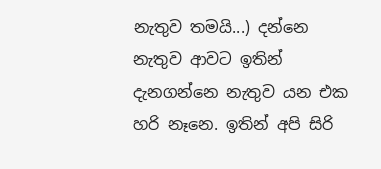නැතුව තමයි...) දන්නෙ නැතුව ආවට ඉතින් දැනගන්නෙ නැතුව යන එක හරි නෑනෙ. ඉතින් අපි සිරි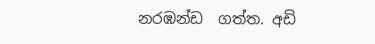නරඹන්ඩ  ගත්ත. අඩි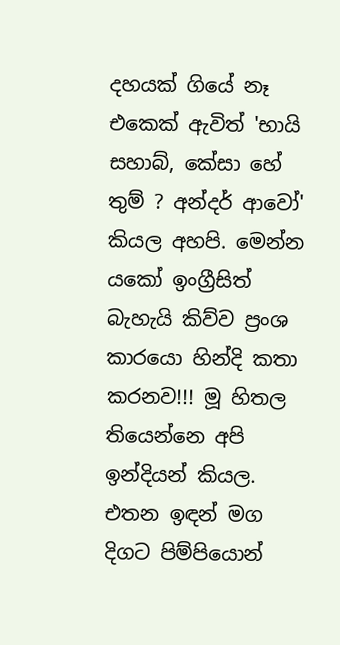දහයක් ගියේ නෑ එකෙක් ඇවිත් 'භායි  සහාබ්, කේසා හේ තුම් ? අන්දර් ආවෝ' කියල අහපි. මෙන්න යකෝ ඉංග්‍රීසිත් බැහැයි කිව්ව ප්‍රංශ කාරයො හින්දි කතා කරනව!!! මූ හිතල තියෙන්නෙ අපි ඉන්දියන් කියල. එතන ඉඳන් මග දිගට පිම්පියොන්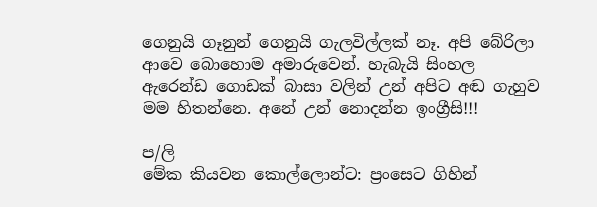ගෙනුයි ගෑනුන් ගෙනුයි ගැලවිල්ලක් නෑ. අපි බේරිලා ආවෙ බොහොම අමාරුවෙන්. හැබැයි සිංහල ඇරෙන්ඩ ගොඩක් බාසා වලින් උන් අපිට අඬ ගැහුව මම හිතන්නෙ. අනේ උන් නොදන්න ඉංග්‍රීසි!!!

ප/ලි
මේක කියවන කොල්ලොන්ට: ප්‍රංසෙට ගිහින්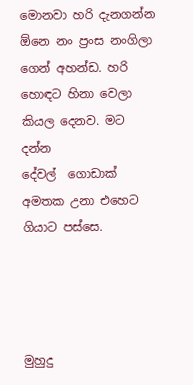මොනවා හරි දැනගන්න ඕනෙ නං ප්‍රංස නංගිලා ගෙන් අහන්ඩ. හරි හොඳට හිනා වෙලා කියල දෙනව. මට දන්න
දේවල්  ගොඩාක්  අමතක උනා එහෙට ගියාට පස්සෙ.




මුහුදු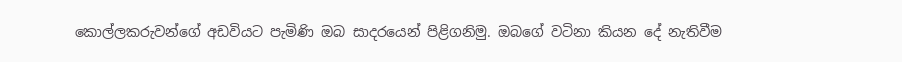කොල්ලකරුවන්ගේ අඩවියට පැමිණි ඔබ සාදරයෙන් පිළිගනිමු. ඔබගේ වටිනා කියන දේ නැතිවීම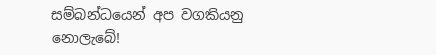සම්බන්ධයෙන් අප වගකියනු නොලැබේ!